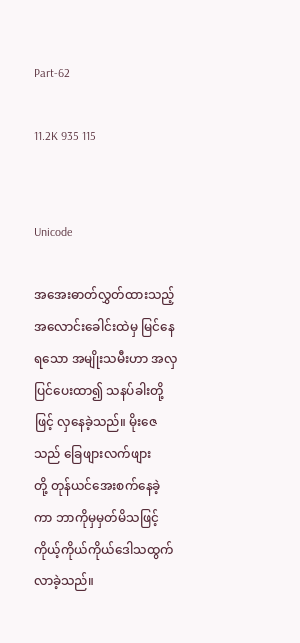Part-62

11.2K 935 115


Unicode

အအေးဓာတ်လွှတ်ထားသည့် အလောင်းခေါင်းထဲမှ မြင်နေရသော အမျိုးသမီးဟာ အလှပြင်ပေးထာ၍ သနပ်ခါးတို့ဖြင့် လှနေခဲ့သည်။ မိုးဇေသည် ခြေဖျားလက်ဖျား
တို့ တုန်ယင်အေးစက်နေခဲ့ကာ ဘာကိုမှမှတ်မိသဖြင့် ကိုယ့်ကိုယ်ကိုယ်ဒေါသထွက်လာခဲ့သည်။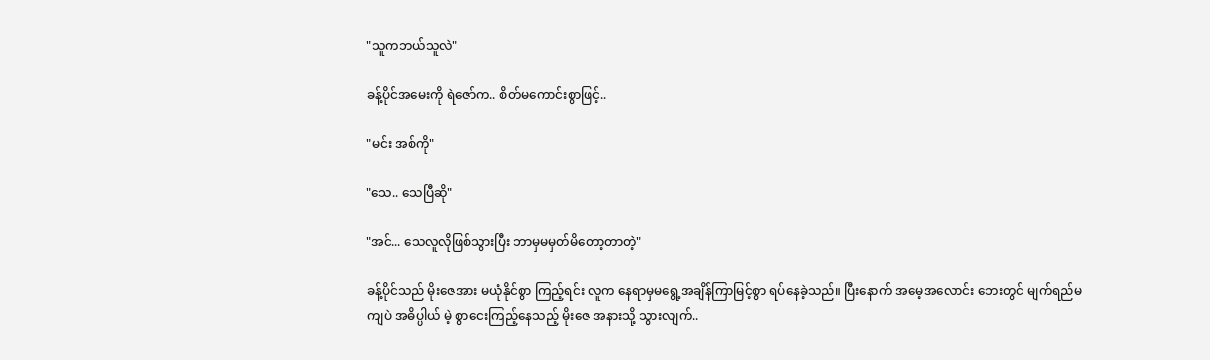"သူကဘယ်သူလဲ"

ခန့်ပိုင်အမေးကို ရဲဇော်က.. စိတ်မကောင်းစွာဖြင့်..

"မင်း အစ်ကို"

"သေ.. သေပြီဆို"

"အင်... သေလူလိုဖြစ်သွားပြီး ဘာမှမမှတ်မိတော့တာတဲ့"

ခန့်ပိုင်သည် မိုးဇေအား မယုံနိုင်စွာ ကြည့်ရင်း လူက နေရာမှမရွေ့အချိန်ကြာမြင့်စွာ ရပ်နေခဲ့သည်။ ပြီးနောက် အမေ့အလောင်း ဘေးတွင် မျက်ရည်မကျပဲ အဓိပ္ပါယ် မဲ့ စွာငေးကြည့်နေသည့် မိုးဇေ အနားသို့ သွားလျက်..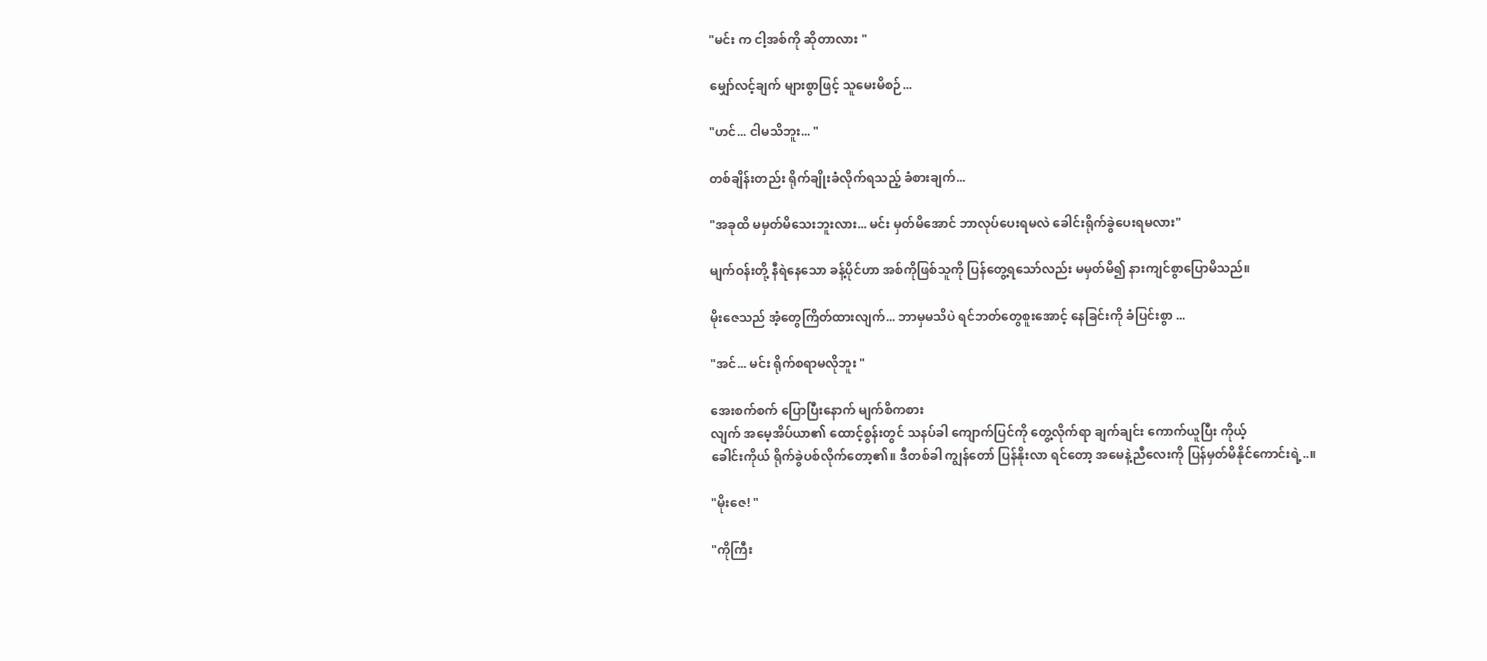"မင်း က ငါ့အစ်ကို ဆိုတာလား "

မျှော်လင့်ချက် များစွာဖြင့် သူမေးမိစဉ်...

"ဟင်... ငါမသိဘူး... "

တစ်ချိန်းတည်း ရိုက်ချိုးခံလိုက်ရသည့် ခံစားချက်...

"အခုထိ မမှတ်မိသေးဘူးလား... မင်း မှတ်မိအောင် ဘာလုပ်ပေးရမလဲ ခေါင်းရိုက်ခွဲပေးရမလား"

မျက်ဝန်းတို့ နီရဲနေသော ခန့်ပိုင်ဟာ အစ်ကိုဖြစ်သူကို ပြန်တွေ့ရသော်လည်း မမှတ်မိ၍ နားကျင်စွာပြောမိသည်။

မိုးဇေသည် အံ့တွေကြိတ်ထားလျက်... ဘာမှမသိပဲ ရင်ဘတ်တွေစူးအောင့် နေခြင်းကို ခံပြင်းစွာ ...

"အင်... မင်း ရိုက်စရာမလိုဘူး "

အေးစက်စက် ပြောပြီးနောက် မျက်စိကစား
လျက် အမေ့အိပ်ယာ၏ ထောင့်စွန်းတွင် သနပ်ခါ ကျောက်ပြင်ကို တွေ့လိုက်ရာ ချက်ချင်း ကောက်ယူပြီး ကိုယ့်
ခေါင်းကိုယ် ရိုက်ခွဲပစ်လိုက်တော့၏။ ဒီတစ်ခါ ကျွန်တော် ပြန်နိုးလာ ရင်တော့ အမေနဲ့ညီလေးကို ပြန်မှတ်မိနိုင်ကောင်းရဲ့..။

"မိုးဇေ! "

"ကိုကြီး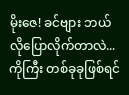မိုးဇေ! ခင်ဗျား ဘယ်လိုပြောလိုက်တာလဲ...ကိုကြီး တစ်ခုခုဖြစ်ရင်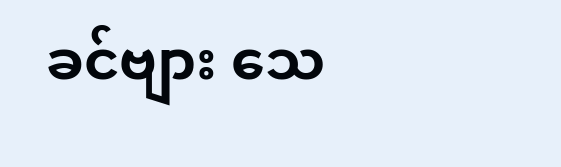ခင်ဗျား သေ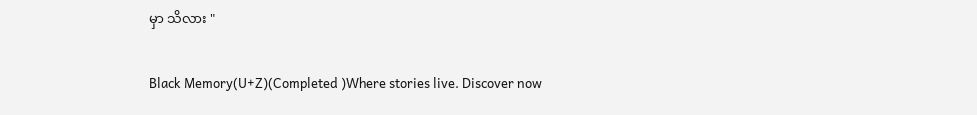မှာ သိလား "

Black Memory(U+Z)(Completed )Where stories live. Discover now